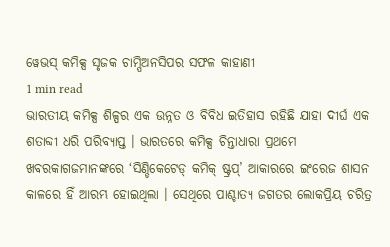ୱେଭସ୍ କମିକ୍ସ ସୃଜକ ଚାମ୍ପିଅନସିପର ସଫଳ କାହାଣୀ
1 min read
ଭାରତୀୟ କମିକ୍ସ ଶିଳ୍ପର ଏକ ଉନ୍ନତ ଓ ବିବିଧ ଇତିହାସ ରହିଛି ଯାହା ଦୀର୍ଘ ଏକ ଶତାବ୍ଦୀ ଧରି ପରିବ୍ୟାପ୍ତ । ଭାରତରେ କମିକ୍ସ ଚିନ୍ତାଧାରା ପ୍ରଥମେ ଖବରକାଗଜମାନଙ୍କରେ ‘ସିଣ୍ଡିକେଟେଡ୍ କମିକ୍ ଷ୍ଟ୍ରପ୍’ ଆକାରରେ ଇଂରେଜ ଶାସନ କାଳରେ ହିଁ ଆରମ୍ଭ ହୋଇଥିଲା । ସେଥିରେ ପାଶ୍ଚାତ୍ୟ ଜଗତର ଲୋକପ୍ରିୟ ଚରିତ୍ର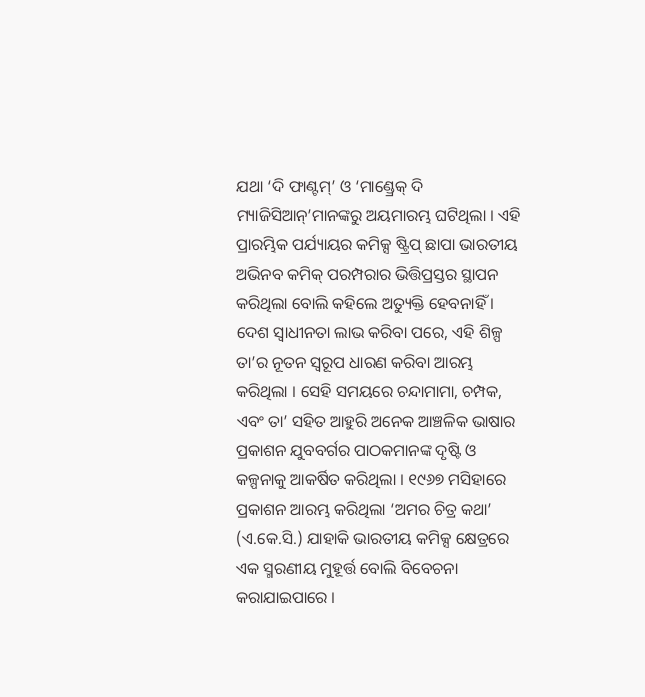ଯଥା ‘ଦି ଫାଣ୍ଟମ୍’ ଓ ‘ମାଣ୍ଡ୍ରେକ୍ ଦି ମ୍ୟାଜିସିଆନ୍’ମାନଙ୍କରୁ ଅୟମାରମ୍ଭ ଘଟିଥିଲା । ଏହି ପ୍ରାରମ୍ଭିକ ପର୍ଯ୍ୟାୟର କମିକ୍ସ ଷ୍ଟ୍ରିପ୍ ଛାପା ଭାରତୀୟ ଅଭିନବ କମିକ୍ ପରମ୍ପରାର ଭିତ୍ତିପ୍ରସ୍ତର ସ୍ଥାପନ କରିଥିଲା ବୋଲି କହିଲେ ଅତ୍ୟୁକ୍ତି ହେବନାହିଁ । ଦେଶ ସ୍ୱାଧୀନତା ଲାଭ କରିବା ପରେ, ଏହି ଶିଳ୍ପ ତା’ର ନୂତନ ସ୍ୱରୂପ ଧାରଣ କରିବା ଆରମ୍ଭ କରିଥିଲା । ସେହି ସମୟରେ ଚନ୍ଦାମାମା, ଚମ୍ପକ, ଏବଂ ତା’ ସହିତ ଆହୁରି ଅନେକ ଆଞ୍ଚଳିକ ଭାଷାର ପ୍ରକାଶନ ଯୁବବର୍ଗର ପାଠକମାନଙ୍କ ଦୃଷ୍ଟି ଓ କଳ୍ପନାକୁ ଆକର୍ଷିତ କରିଥିଲା । ୧୯୬୭ ମସିହାରେ ପ୍ରକାଶନ ଆରମ୍ଭ କରିଥିଲା ‘ଅମର ଚିତ୍ର କଥା’ (ଏ.କେ.ସି.) ଯାହାକି ଭାରତୀୟ କମିକ୍ସ କ୍ଷେତ୍ରରେ ଏକ ସ୍ମରଣୀୟ ମୁହୂର୍ତ୍ତ ବୋଲି ବିବେଚନା କରାଯାଇପାରେ ।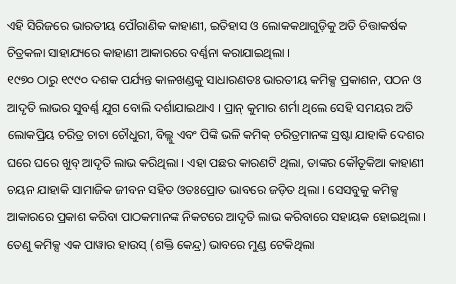ଏହି ସିରିଜରେ ଭାରତୀୟ ପୌରାଣିକ କାହାଣୀ, ଇତିହାସ ଓ ଲୋକକଥାଗୁଡ଼ିକୁ ଅତି ଚିତ୍ତାକର୍ଷକ ଚିତ୍ରକଳା ସାହାଯ୍ୟରେ କାହାଣୀ ଆକାରରେ ବର୍ଣ୍ଣନା କରାଯାଇଥିଲା ।
୧୯୭୦ ଠାରୁ ୧୯୯୦ ଦଶକ ପର୍ଯ୍ୟନ୍ତ କାଳଖଣ୍ଡକୁ ସାଧାରଣତଃ ଭାରତୀୟ କମିକ୍ସ ପ୍ରକାଶନ, ପଠନ ଓ ଆଦୃତି ଲାଭର ସୁବର୍ଣ୍ଣ ଯୁଗ ବୋଲି ଦର୍ଶାଯାଇଥାଏ । ପ୍ରାନ୍ କୁମାର ଶର୍ମା ଥିଲେ ସେହି ସମୟର ଅତି ଲୋକପ୍ରିୟ ଚରିତ୍ର ଚାଚା ଚୌଧୁରୀ, ବିଲ୍ଲୁ ଏବଂ ପିଙ୍କି ଭଳି କମିକ୍ ଚରିତ୍ରମାନଙ୍କ ସ୍ରଷ୍ଟା ଯାହାକି ଦେଶର ଘରେ ଘରେ ଖୁବ୍ ଆଦୃତି ଲାଭ କରିଥିଲା । ଏହା ପଛର କାରଣଟି ଥିଲା, ତାଙ୍କର କୌତୂକିଆ କାହାଣୀ ଚୟନ ଯାହାକି ସାମାଜିକ ଜୀବନ ସହିତ ଓତଃପ୍ରୋତ ଭାବରେ ଜଡ଼ିତ ଥିଲା । ସେସବୁକୁ କମିକ୍ସ ଆକାରରେ ପ୍ରକାଶ କରିବା ପାଠକମାନଙ୍କ ନିକଟରେ ଆଦୃତି ଲାଭ କରିବାରେ ସହାୟକ ହୋଇଥିଲା । ତେଣୁ କମିକ୍ସ ଏକ ପାୱାର ହାଉସ୍ (ଶକ୍ତି କେନ୍ଦ୍ର) ଭାବରେ ମୁଣ୍ଡ ଟେକିଥିଲା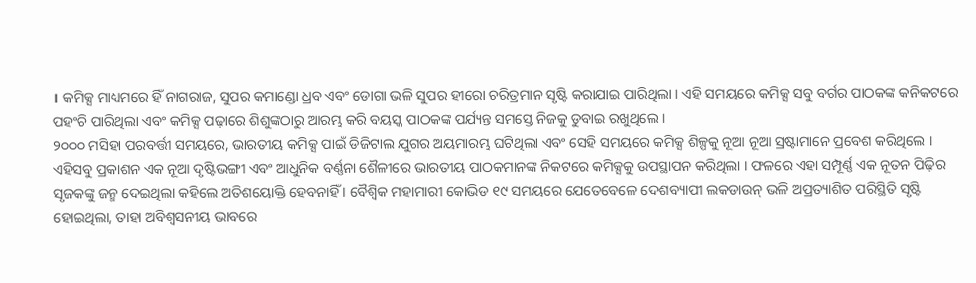। କମିକ୍ସ ମାଧ୍ୟମରେ ହିଁ ନାଗରାଜ, ସୁପର କମାଣ୍ଡୋ ଧ୍ରବ ଏବଂ ଡୋଗା ଭଳି ସୁପର ହୀରୋ ଚରିତ୍ରମାନ ସୃଷ୍ଟି କରାଯାଇ ପାରିଥିଲା । ଏହି ସମୟରେ କମିକ୍ସ ସବୁ ବର୍ଗର ପାଠକଙ୍କ କନିକଟରେ ପହଂଚି ପାରିଥିଲା ଏବଂ କମିକ୍ସ ପଢ଼ାରେ ଶିଶୁଙ୍କଠାରୁ ଆରମ୍ଭ କରି ବୟସ୍କ ପାଠକଙ୍କ ପର୍ଯ୍ୟନ୍ତ ସମସ୍ତେ ନିଜକୁ ଡୁବାଇ ରଖୁଥିଲେ ।
୨୦୦୦ ମସିହା ପରବର୍ତ୍ତୀ ସମୟରେ, ଭାରତୀୟ କମିକ୍ସ ପାଇଁ ଡିଜିଟାଲ ଯୁଗର ଅୟମାରମ୍ଭ ଘଟିଥିଲା ଏବଂ ସେହି ସମୟରେ କମିକ୍ସ ଶିଳ୍ପକୁ ନୂଆ ନୂଆ ସ୍ରଷ୍ଟାମାନେ ପ୍ରବେଶ କରିଥିଲେ । ଏହିସବୁ ପ୍ରକାଶନ ଏକ ନୂଆ ଦୃଷ୍ଟିଭଙ୍ଗୀ ଏବଂ ଆଧୁନିକ ବର୍ଣ୍ଣନା ଶୈଳୀରେ ଭାରତୀୟ ପାଠକମାନଙ୍କ ନିକଟରେ କମିକ୍ସକୁ ଉପସ୍ଥାପନ କରିଥିଲା । ଫଳରେ ଏହା ସମ୍ପୂର୍ଣ୍ଣ ଏକ ନୂତନ ପିଢ଼ିର ସୃଜକଙ୍କୁ ଜନ୍ମ ଦେଇଥିଲା କହିଲେ ଅତିଶୟୋକ୍ତି ହେବନାହିଁ । ବୈଶ୍ୱିକ ମହାମାରୀ କୋଭିଡ ୧୯ ସମୟରେ ଯେତେବେଳେ ଦେଶବ୍ୟାପୀ ଲକଡାଉନ୍ ଭଳି ଅପ୍ରତ୍ୟାଶିତ ପରିସ୍ଥିତି ସୃଷ୍ଟି ହୋଇଥିଲା, ତାହା ଅବିଶ୍ୱସନୀୟ ଭାବରେ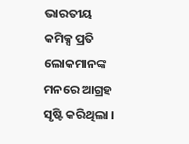ଭାରତୀୟ କମିକ୍ସ ପ୍ରତି ଲୋକମାନଙ୍କ ମନରେ ଆଗ୍ରହ ସୃଷ୍ଟି କରିଥିଲା ।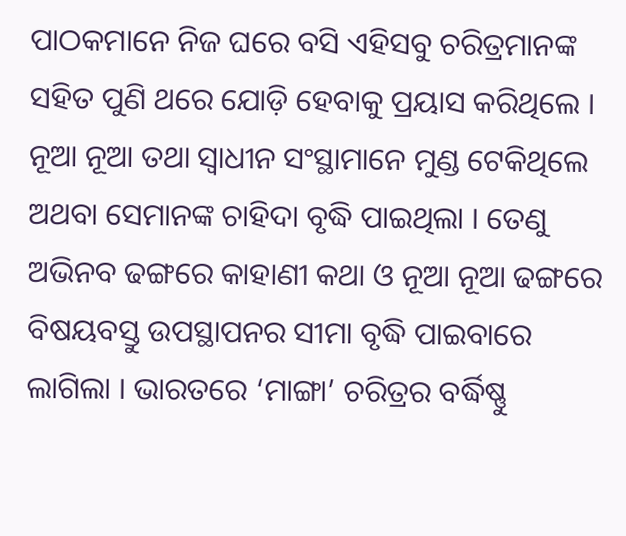ପାଠକମାନେ ନିଜ ଘରେ ବସି ଏହିସବୁ ଚରିତ୍ରମାନଙ୍କ ସହିତ ପୁଣି ଥରେ ଯୋଡ଼ି ହେବାକୁ ପ୍ରୟାସ କରିଥିଲେ । ନୂଆ ନୂଆ ତଥା ସ୍ୱାଧୀନ ସଂସ୍ଥାମାନେ ମୁଣ୍ଡ ଟେକିଥିଲେ ଅଥବା ସେମାନଙ୍କ ଚାହିଦା ବୃଦ୍ଧି ପାଇଥିଲା । ତେଣୁ ଅଭିନବ ଢଙ୍ଗରେ କାହାଣୀ କଥା ଓ ନୂଆ ନୂଆ ଢଙ୍ଗରେ ବିଷୟବସ୍ତୁ ଉପସ୍ଥାପନର ସୀମା ବୃଦ୍ଧି ପାଇବାରେ ଲାଗିଲା । ଭାରତରେ ‘ମାଙ୍ଗା’ ଚରିତ୍ରର ବର୍ଦ୍ଧିଷ୍ଣୁ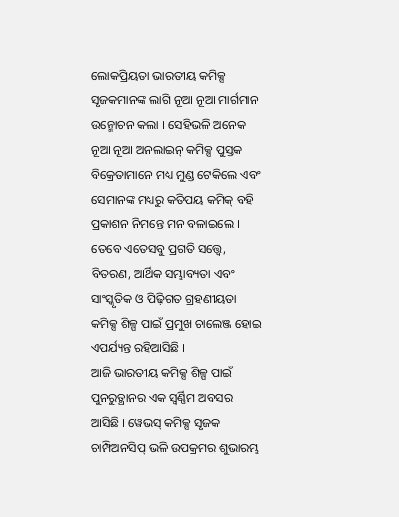ଲୋକପ୍ରିୟତା ଭାରତୀୟ କମିକ୍ସ ସୃଜକମାନଙ୍କ ଲାଗି ନୂଆ ନୂଆ ମାର୍ଗମାନ ଉନ୍ମୋଚନ କଲା । ସେହିଭଳି ଅନେକ ନୂଆ ନୂଆ ଅନଲାଇନ୍ କମିକ୍ସ ପୁସ୍ତକ ବିକ୍ରେତାମାନେ ମଧ୍ୟ ମୁଣ୍ଡ ଟେକିଲେ ଏବଂ ସେମାନଙ୍କ ମଧ୍ୟରୁ କତିପୟ କମିକ୍ ବହି ପ୍ରକାଶନ ନିମନ୍ତେ ମନ ବଳାଇଲେ । ତେବେ ଏତେସବୁ ପ୍ରଗତି ସତ୍ତ୍ୱେ, ବିତରଣ, ଆର୍ଥିକ ସମ୍ଭାବ୍ୟତା ଏବଂ ସାଂସ୍କୃତିକ ଓ ପିଢ଼ିଗତ ଗ୍ରହଣୀୟତା କମିକ୍ସ ଶିଳ୍ପ ପାଇଁ ପ୍ରମୁଖ ଚାଲେଞ୍ଜ ହୋଇ ଏପର୍ଯ୍ୟନ୍ତ ରହିଆସିଛି ।
ଆଜି ଭାରତୀୟ କମିକ୍ସ ଶିଳ୍ପ ପାଇଁ ପୁନରୁତ୍ଥାନର ଏକ ସ୍ୱର୍ଣ୍ଣିମ ଅବସର ଆସିଛି । ୱେଭସ୍ କମିକ୍ସ ସୃଜକ ଚାମ୍ପିଅନସିପ୍ ଭଳି ଉପକ୍ରମର ଶୁଭାରମ୍ଭ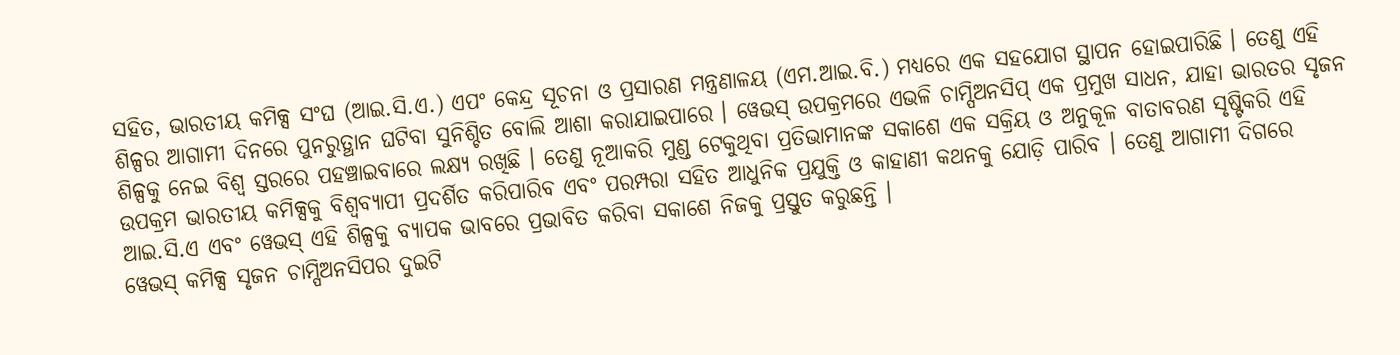ସହିତ, ଭାରତୀୟ କମିକ୍ସ ସଂଘ (ଆଇ.ସି.ଏ.) ଏପଂ କେନ୍ଦ୍ର ସୂଚନା ଓ ପ୍ରସାରଣ ମନ୍ତ୍ରଣାଳୟ (ଏମ.ଆଇ.ବି.) ମଧ୍ୟରେ ଏକ ସହଯୋଗ ସ୍ଥାପନ ହୋଇପାରିଛି । ତେଣୁ ଏହି ଶିଳ୍ପର ଆଗାମୀ ଦିନରେ ପୁନରୁତ୍ଥାନ ଘଟିବା ସୁନିଶ୍ଚିତ ବୋଲି ଆଶା କରାଯାଇପାରେ । ୱେଭସ୍ ଉପକ୍ରମରେ ଏଭଳି ଚାମ୍ପିଅନସିପ୍ ଏକ ପ୍ରମୁଖ ସାଧନ, ଯାହା ଭାରତର ସୃଜନ ଶିଳ୍ପକୁ ନେଇ ବିଶ୍ୱ ସ୍ତରରେ ପହଞ୍ଚାଇବାରେ ଲକ୍ଷ୍ୟ ରଖିଛି । ତେଣୁ ନୂଆକରି ମୁଣ୍ଡ ଟେକୁଥିବା ପ୍ରତିଭାମାନଙ୍କ ସକାଶେ ଏକ ସକ୍ରିୟ ଓ ଅନୁକୂଳ ବାତାବରଣ ସୃଷ୍ଟିକରି ଏହି ଉପକ୍ରମ ଭାରତୀୟ କମିକ୍ସକୁ ବିଶ୍ୱବ୍ୟାପୀ ପ୍ରଦର୍ଶିତ କରିପାରିବ ଏବଂ ପରମ୍ପରା ସହିତ ଆଧୁନିକ ପ୍ରଯୁକ୍ତି ଓ କାହାଣୀ କଥନକୁ ଯୋଡ଼ି ପାରିବ । ତେଣୁ ଆଗାମୀ ଦିଗରେ ଆଇ.ସି.ଏ ଏବଂ ୱେଭସ୍ ଏହି ଶିଳ୍ପକୁ ବ୍ୟାପକ ଭାବରେ ପ୍ରଭାବିତ କରିବା ସକାଶେ ନିଜକୁ ପ୍ରସ୍ତୁତ କରୁଛନ୍ତି ।
ୱେଭସ୍ କମିକ୍ସ ସୃଜନ ଚାମ୍ପିଅନସିପର ଦୁଇଟି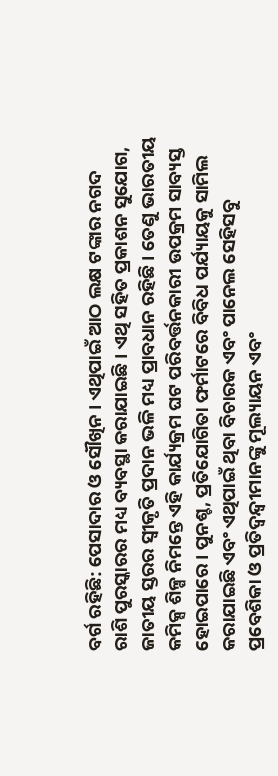ବର୍ଗ ରହିଛି: ପେସାଦାର ଓ ସୌଖିନ । ଏଥିପାଇଁ ଆଠ ଲକ୍ଷ ଟଙ୍କାର ନଗଦ ରାଶି ପୁରସ୍କାରର ମଧ୍ୟ ବ୍ୟବସ୍ଥା କରାଯାଇଛି । ଏଥି ସହିତ ପ୍ରକାଶନ ସୁଯୋଗ, ଜାତୀୟ ସ୍ତରର ସ୍ୱୀକୃତି ପ୍ରଦାନ ଭଳି ମଧ୍ୟ ପ୍ରାବଧାନ ରହିଛି । ତେଣୁ ଭାରତୀୟ କମିକ୍ସ ଶିଳ୍ପ ନିମନ୍ତେ ଏହି କାର୍ଯ୍ୟକ୍ରମ ଘଟ ପରିବର୍ତ୍ତନକାରୀ ଉପକ୍ରମ ସାବ୍ୟସ୍ତ ହୋଇପାରେ । ପୁନଶ୍ଚ, ପ୍ରତିଯୋଗିତା ଫର୍ମାଟରେ ବିବିଧ ପର୍ଯ୍ୟାୟକୁ ସାମିଲ କରାଯାଇଛି ଏବଂ ଏଥିପାଇଁ ଥିବା ବିଚାରକ ଏବଂ ପାନେଲ ସେହିସବୁ ପ୍ରବେଶିକା ଓ ପ୍ରତିଦ୍ୱନ୍ଦ୍ୱୀମାନଙ୍କୁ ମୂଲ୍ୟାୟନ ଏବଂ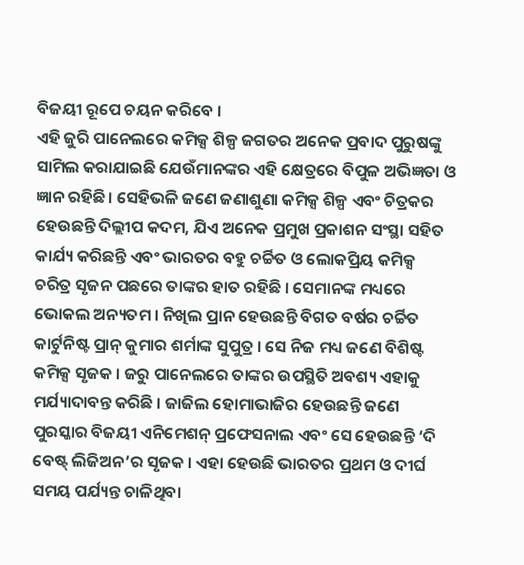ବିଜୟୀ ରୂପେ ଚୟନ କରିବେ ।
ଏହି ଜୁରି ପାନେଲରେ କମିକ୍ସ ଶିଳ୍ପ ଜଗତର ଅନେକ ପ୍ରବାଦ ପୁରୁଷଙ୍କୁ ସାମିଲ କରାଯାଇଛି ଯେଉଁମାନଙ୍କର ଏହି କ୍ଷେତ୍ରରେ ବିପୁଳ ଅଭିଜ୍ଞତା ଓ ଜ୍ଞାନ ରହିଛି । ସେହିଭଳି ଜଣେ ଜଣାଶୁଣା କମିକ୍ସ ଶିଳ୍ପ ଏବଂ ଚିତ୍ରକର ହେଉଛନ୍ତି ଦିଲ୍ଲୀପ କଦମ, ଯିଏ ଅନେକ ପ୍ରମୁଖ ପ୍ରକାଶନ ସଂସ୍ଥା ସହିତ କାର୍ଯ୍ୟ କରିଛନ୍ତି ଏବଂ ଭାରତର ବହୁ ଚର୍ଚ୍ଚିତ ଓ ଲୋକପ୍ରିୟ କମିକ୍ସ ଚରିତ୍ର ସୃଜନ ପଛରେ ତାଙ୍କର ହାତ ରହିଛି । ସେମାନଙ୍କ ମଧ୍ୟରେ ଭୋକଲ ଅନ୍ୟତମ । ନିଖିଲ ପ୍ରାନ ହେଉଛନ୍ତି ବିଗତ ବର୍ଷର ଚର୍ଚ୍ଚିତ କାର୍ଟୁନିଷ୍ଟ ପ୍ରାନ୍ କୁମାର ଶର୍ମାଙ୍କ ସୁପୁତ୍ର । ସେ ନିଜ ମଧ୍ୟ ଜଣେ ବିଶିଷ୍ଟ କମିକ୍ସ ସୃଜକ । ଜରୁ ପାନେଲରେ ତାଙ୍କର ଉପସ୍ଥିତି ଅବଶ୍ୟ ଏହାକୁ ମର୍ଯ୍ୟାଦାବନ୍ତ କରିଛି । ଜାଜିଲ ହୋମାଭାଜିର ହେଉଛନ୍ତି ଜଣେ ପୁରସ୍କାର ବିଜୟୀ ଏନିମେଶନ୍ ପ୍ରଫେସନାଲ ଏବଂ ସେ ହେଉଛନ୍ତି ‘ଦି ବେଷ୍ଟ୍ ଲିଜିଅନ’ର ସୃଜକ । ଏହା ହେଉଛି ଭାରତର ପ୍ରଥମ ଓ ଦୀର୍ଘ ସମୟ ପର୍ଯ୍ୟନ୍ତ ଚାଳିଥିବା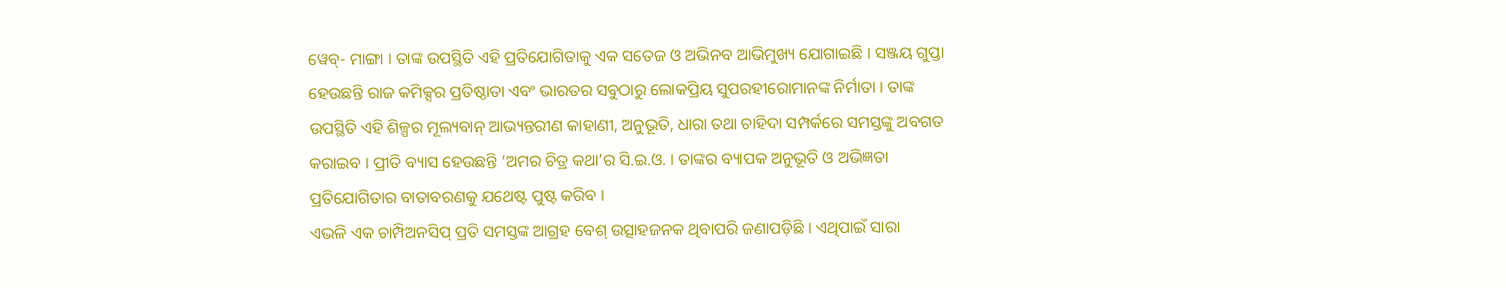ୱେବ୍- ମାଙ୍ଗା । ତାଙ୍କ ଉପସ୍ଥିତି ଏହି ପ୍ରତିଯୋଗିତାକୁ ଏକ ସତେଜ ଓ ଅଭିନବ ଆଭିମୁଖ୍ୟ ଯୋଗାଇଛି । ସଞ୍ଜୟ ଗୁପ୍ତା ହେଉଛନ୍ତି ରାଜ କମିକ୍ସର ପ୍ରତିଷ୍ଠାତା ଏବଂ ଭାରତର ସବୁଠାରୁ ଲୋକପ୍ରିୟ ସୁପରହୀରୋମାନଙ୍କ ନିର୍ମାତା । ତାଙ୍କ ଉପସ୍ଥିତି ଏହି ଶିଳ୍ପର ମୂଲ୍ୟବାନ୍ ଆଭ୍ୟନ୍ତରୀଣ କାହାଣୀ, ଅନୁଭୂତି, ଧାରା ତଥା ଚାହିଦା ସମ୍ପର୍କରେ ସମସ୍ତଙ୍କୁ ଅବଗତ କରାଇବ । ପ୍ରୀତି ବ୍ୟାସ ହେଉଛନ୍ତି ‘ଅମର ଚିତ୍ର କଥା’ର ସି.ଇ.ଓ. । ତାଙ୍କର ବ୍ୟାପକ ଅନୁଭୂତି ଓ ଅଭିଜ୍ଞତା ପ୍ରତିଯୋଗିତାର ବାତାବରଣକୁ ଯଥେଷ୍ଟ ପୁଷ୍ଟ କରିବ ।
ଏଭଳି ଏକ ଚାମ୍ପିଅନସିପ୍ ପ୍ରତି ସମସ୍ତଙ୍କ ଆଗ୍ରହ ବେଶ୍ ଉତ୍ସାହଜନକ ଥିବାପରି ଜଣାପଡ଼ିଛି । ଏଥିପାଇଁ ସାରା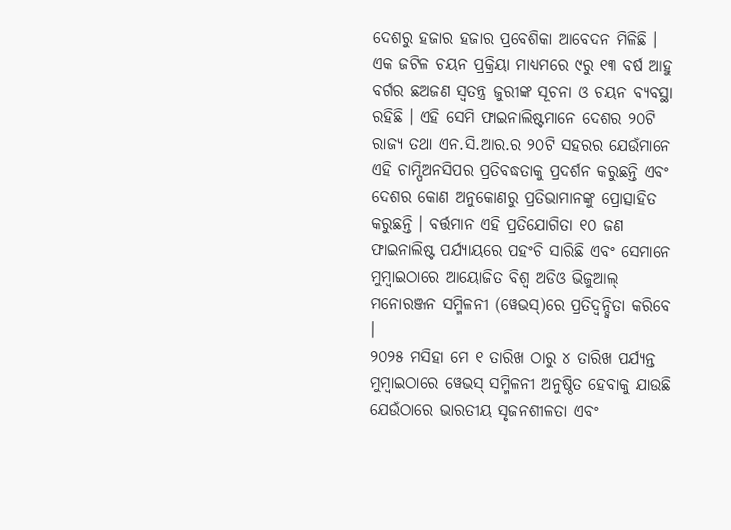ଦେଶରୁ ହଜାର ହଜାର ପ୍ରବେଶିକା ଆବେଦନ ମିଳିଛି । ଏକ ଜଟିଳ ଚୟନ ପ୍ରକ୍ରିୟା ମାଧ୍ୟମରେ ୯ରୁ ୧୩ ବର୍ଷ ଆହୁ ବର୍ଗର ଛଅଜଣ ସ୍ୱତନ୍ତ୍ର ଜୁରୀଙ୍କ ସୂଚନା ଓ ଚୟନ ବ୍ୟବସ୍ଥା ରହିଛି । ଏହି ସେମି ଫାଇନାଲିଷ୍ଟମାନେ ଦେଶର ୨୦ଟି ରାଜ୍ୟ ତଥା ଏନ.ସି.ଆର.ର ୨୦ଟି ସହରର ଯେଉଁମାନେ ଏହି ଚାମ୍ପିଅନସିପର ପ୍ରତିବଦ୍ଧତାକୁ ପ୍ରଦର୍ଶନ କରୁଛନ୍ତି ଏବଂ ଦେଶର କୋଣ ଅନୁକୋଣରୁ ପ୍ରତିଭାମାନଙ୍କୁ ପ୍ରୋତ୍ସାହିତ କରୁଛନ୍ତି । ବର୍ତ୍ତମାନ ଏହି ପ୍ରତିଯୋଗିତା ୧୦ ଜଣ ଫାଇନାଲିଷ୍ଟ ପର୍ଯ୍ୟାୟରେ ପହଂଚି ସାରିଛି ଏବଂ ସେମାନେ ମୁମ୍ବାଇଠାରେ ଆୟୋଜିତ ବିଶ୍ୱ ଅଡିଓ ଭିଜୁଆଲ୍ ମନୋରଞ୍ଜନ ସମ୍ମିଳନୀ (ୱେଭସ୍)ରେ ପ୍ରତିଦ୍ୱନ୍ଦ୍ୱିତା କରିବେ ।
୨୦୨୫ ମସିହା ମେ ୧ ତାରିଖ ଠାରୁ ୪ ତାରିଖ ପର୍ଯ୍ୟନ୍ତ ମୁମ୍ବାଇଠାରେ ୱେଭସ୍ ସମ୍ମିଳନୀ ଅନୁଷ୍ଠିତ ହେବାକୁ ଯାଉଛି ଯେଉଁଠାରେ ଭାରତୀୟ ସୃଜନଶୀଳତା ଏବଂ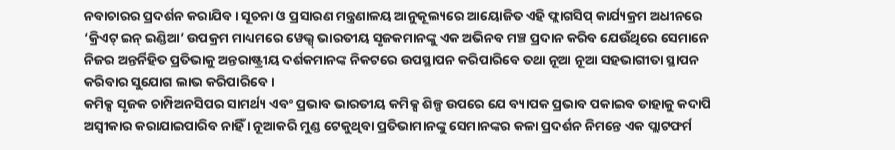ନବାଚାରର ପ୍ରଦର୍ଶନ କରାଯିବ । ସୂଚନା ଓ ପ୍ରସାରଣ ମନ୍ତ୍ରଣାଳୟ ଆନୁକୂଲ୍ୟରେ ଆୟୋଜିତ ଏହି ଫ୍ଲାଗସିପ୍ କାର୍ଯ୍ୟକ୍ରମ ଅଧୀନରେ ‘କ୍ରିଏଟ୍ ଇନ୍ ଇଣ୍ଡିଆ’ ଉପକ୍ରମ ମାଧ୍ୟମରେ ୱେଭ୍ସ୍ ଭାରତୀୟ ସୃଜକମାନଙ୍କୁ ଏକ ଅଭିନବ ମଞ୍ଚ ପ୍ରଦାନ କରିବ ଯେଉଁଥିରେ ସେମାନେ ନିଜର ଅନ୍ତର୍ନିହିତ ପ୍ରତିଭାକୁ ଅନ୍ତରାଷ୍ଟ୍ରୀୟ ଦର୍ଶକମାନଙ୍କ ନିକଟରେ ଉପସ୍ଥାପନ କରିପାରିବେ ତଥା ନୂଆ ନୂଆ ସହଭାଗୀତା ସ୍ଥାପନ କରିବାର ସୁଯୋଗ ଲାଭ କରିପାରିବେ ।
କମିକ୍ସ ସୃଜକ ଚାମ୍ପିଅନସିପର ସାମର୍ଥ୍ୟ ଏବଂ ପ୍ରଭାବ ଭାରତୀୟ କମିକ୍ସ ଶିଳ୍ପ ଉପରେ ଯେ ବ୍ୟାପକ ପ୍ରଭାବ ପକାଇବ ତାହାକୁ କଦାପି ଅସ୍ୱୀକାର କରାଯାଇପାରିବ ନାହିଁ । ନୂଆକରି ମୁଣ୍ଡ ଟେକୁଥିବା ପ୍ରତିଭାମାନଙ୍କୁ ସେମାନଙ୍କର କଳା ପ୍ରଦର୍ଶନ ନିମନ୍ତେ ଏକ ପ୍ଲାଟଫର୍ମ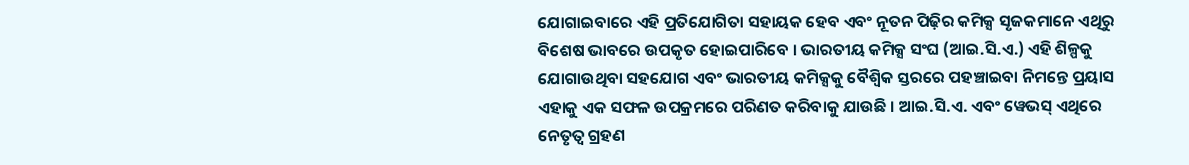ଯୋଗାଇବାରେ ଏହି ପ୍ରତିଯୋଗିତା ସହାୟକ ହେବ ଏବଂ ନୂତନ ପିଢ଼ିର କମିକ୍ସ ସୃଜକମାନେ ଏଥିରୁ ବିଶେଷ ଭାବରେ ଉପକୃତ ହୋଇପାରିବେ । ଭାରତୀୟ କମିକ୍ସ ସଂଘ (ଆଇ.ସି.ଏ.) ଏହି ଶିଳ୍ପକୁ ଯୋଗାଉଥିବା ସହଯୋଗ ଏବଂ ଭାରତୀୟ କମିକ୍ସକୁ ବୈଶ୍ୱିକ ସ୍ତରରେ ପହଞ୍ଚାଇବା ନିମନ୍ତେ ପ୍ରୟାସ ଏହାକୁ ଏକ ସଫଳ ଉପକ୍ରମରେ ପରିଣତ କରିବାକୁ ଯାଉଛି । ଆଇ.ସି.ଏ. ଏବଂ ୱେଭସ୍ ଏଥିରେ ନେତୃତ୍ୱ ଗ୍ରହଣ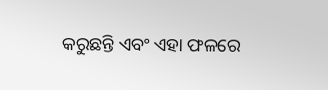କରୁଛନ୍ତି ଏବଂ ଏହା ଫଳରେ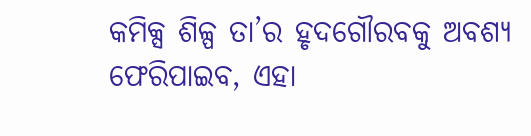କମିକ୍ସ ଶିଳ୍ପ ତା’ର ହୃଦଗୌରବକୁ ଅବଶ୍ୟ ଫେରିପାଇବ, ଏହା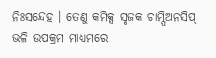ନିଃସନ୍ଦେହ । ତେଣୁ କମିକ୍ସ ସୃଜକ ଚାମ୍ପିଅନସିପ୍ ଭଳି ଉପକ୍ରମ ମାଧ୍ୟମରେ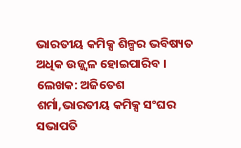ଭାରତୀୟ କମିକ୍ସ ଶିଳ୍ପର ଭବିଷ୍ୟତ ଅଧିକ ଉଜ୍ଜ୍ୱଳ ହୋଇପାରିବ ।
ଲେଖକ: ଅଜିତେଶ ଶର୍ମା,ଭାରତୀୟ କମିକ୍ସ ସଂଘର ସଭାପତି